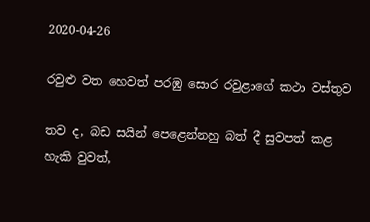2020-04-26

රවුළු වත හෙවත් පරඹු සොර රවුළාගේ කථා වස්තුව

තව ද, බඩ සයින් පෙළෙන්නහු බත් දී සුවපත් කළ හැකි වුවත්,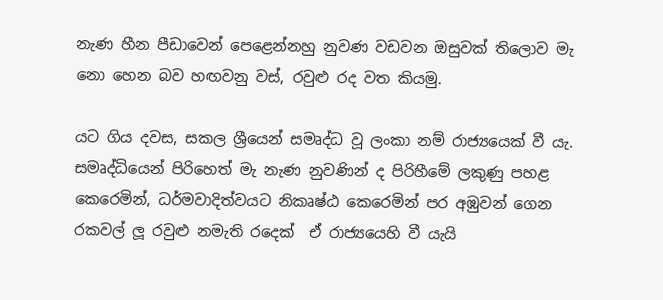නැණ හීන පීඩාවෙන් පෙළෙන්නහු නුවණ වඩවන ඔසුවක් තිලොව මැ නො හෙන බව හඟවනු වස්, රවුළු රද වත කියමු.

යට ගිය දවස, සකල ශ්‍රීයෙන් සමෘද්ධ වූ ලංකා නම් රාජ්‍යයෙක් වී යැ. සමෘද්ධියෙන් පිරිහෙත් මැ නැණ නුවණින් ද පිරිහීමේ ලකුණු පහළ කෙරෙමින්, ධර්මවාදිත්වයට නිකෘෂ්ඨ කෙරෙමින් පර අඹුවන් ගෙන රකවල් ලූ රවුළු නමැති රදෙක්  ඒ රාජ්‍යයෙහි වී යැයි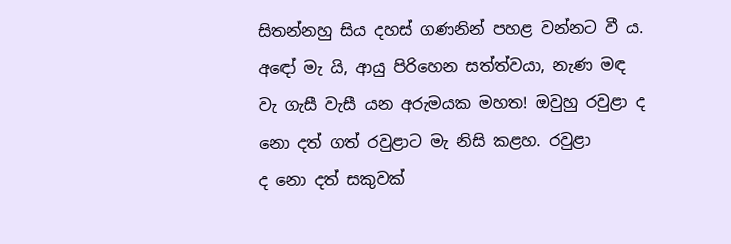සිතන්නහු සිය දහස් ගණනින් පහළ වන්නට වී ය. අ‍‍‍ඳෝ මැ යි, ආයු පිරිහෙන සත්ත්වයා, නැණ මඳ වැ ගැසී වැසී යන අරුමයක මහත! ඔවුහු රවුළා ද නො දත් ගත් රවුළාට මැ නිසි කළහ. රවුළා ද ‍නො දත් සකුවක්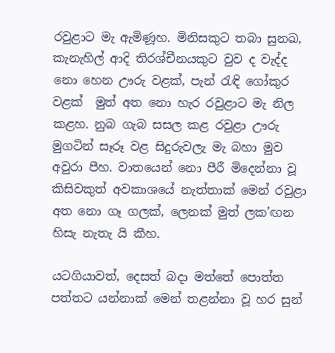රවුළාට මැ ඇමිණූහ. මිනිසකුට තබා සුනඛ, කැනැහිල් ආදි තිරශ්චීනයකුට වුව ද වැද්ද නො හෙන ඌරු වළක්, පැන් රැඳි ගෝකුර වළක්  මුත් අත නො හැර රවුළාට මැ නිල කළහ. නුබ ගැබ සසල කළ රවුළා ඌරු මුගටින් සෑරූ වළ සිදුරුවලැ මැ බහා මුව අවුරා පීහ. වාතයෙන් නො පීරී මිදෙන්නා වූ කිසිවකුත් අවකාශයේ නැත්තාක් මෙන් රවුළා අත නො ගෑ ගලක්, ලෙනක් මුත් ලක’ඟන හිසැ නැතැ යි කීහ.

යටගියාවත්, දෙසත් බදා මත්තේ පොත්ත පත්තට යන්නාක් මෙන් තළන්නා වූ හර සුන්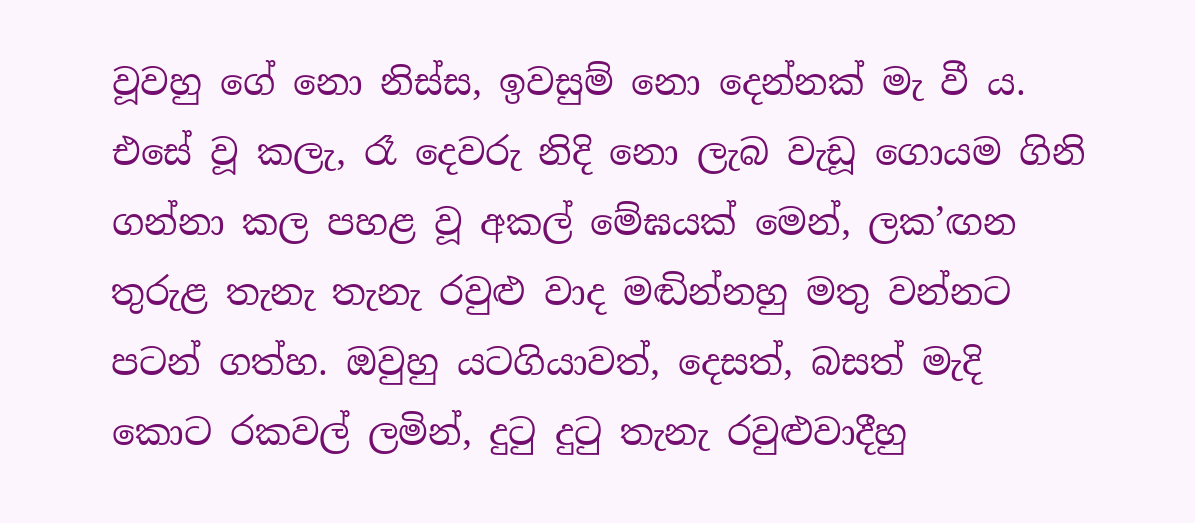වූවහු ‍‍ගේ නො නිස්ස, ඉවසුම් නො දෙන්නක් මැ වී ය. එසේ වූ කලැ, රෑ දෙවරු නිදි නො ලැබ වැඩූ ගොයම ගිනි ගන්නා කල පහළ වූ අකල් මේඝයක් මෙන්, ලක’ඟන තුරුළ තැනැ තැනැ රවුළු වාද මඬින්නහු මතු වන්නට පටන් ගත්හ. ඔවුහු යටගියාවත්, දෙසත්, බසත් මැදි කොට රකවල් ලමින්, දුටු දුටු තැනැ රවුළුවාදීහු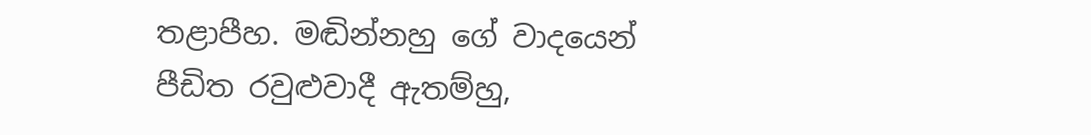තළාපීහ. මඬින්නහු ගේ වාදයෙන් පීඩිත රවුළුවාදී ඇතම්හු,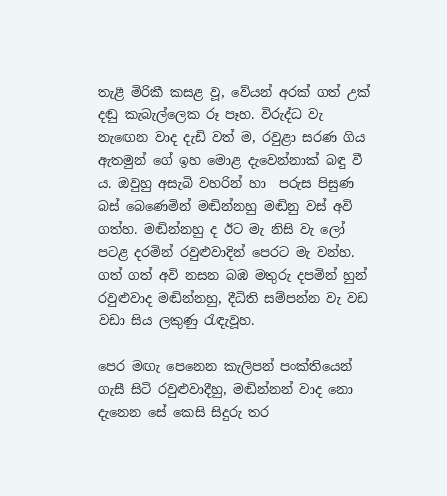තැළී මිරිකී කසළ වූ, වේයන් අරක් ගත් උක් දඬු කැබැල්ලෙක රූ පෑහ. විරුද්ධ වැ නැඟෙන වාද දැඩි වත් ම, රවුළා සරණ ගිය ඇතමුන් ගේ ඉහ මොළ දැවෙන්නාක් බඳු වී ය. ඔවුහු අසැබි වහරින් හා  පරුස පිසුණ බස් බෙණෙමින් මඬින්නහු මඬිනු වස් අවි ගත්හ. මඬින්නහු ද ඊට මැ නිසි වැ ලෝ පටළ දරමින් රවුළුවාදින් පෙරට මැ වන්හ. ගත් ගත් අවි නසන බඹ මතුරු දපමින් හුන් රවුළුවාද මඬින්නහු, දීධිති සම්පන්න වැ වඩ වඩා සිය ලකුණු රැඳැවූහ.

පෙර මඟැ පෙනෙන කැලිපන් පංක්තියෙන් ගැසී සිටි රවුළුවාදීහු, මඬින්නන් වාද නො දැනෙන සේ කෙසි සිදුරු තර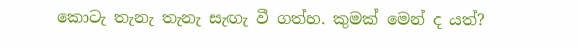කොටැ තැනැ තැනැ සැඟැ වී ගත්හ. කුමක් මෙන් ද යත්?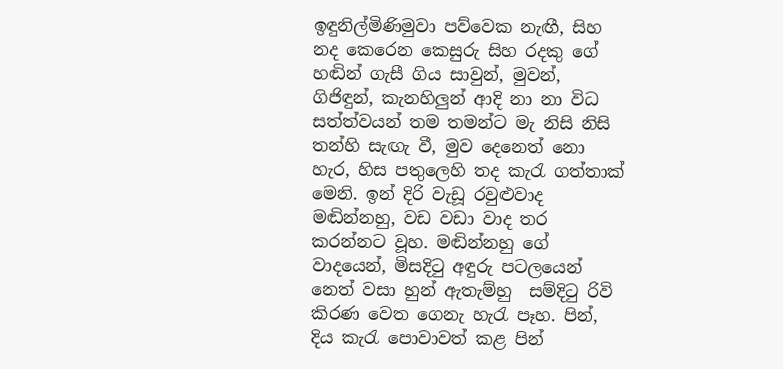ඉඳුනිල්මිණිමුවා පව්වෙක නැඟී, සිහ නද කෙරෙන කෙසුරු සිහ රදකු ගේ හඬින් ගැසී ගිය සාවුන්, මුවන්, ගිජිඳුන්, කැනහිලුන් ආදි න‍ා නා විධ සත්ත්වයන් තම තමන්ට මැ නිසි නිසි තන්හි සැඟැ වී, මුව දෙනෙත් නො හැර, හිස පතුලෙහි තද කැරැ ගත්තාක් මෙනි. ඉන් දිරි වැඩූ රවුළුවාද මඬින්නහු, වඩ වඩා වාද තර කරන්නට වූහ. මඬින්නහු ‍ගේ වාදයෙන්, මිසදිටු අඳුරු පටලයෙන් නෙත් වසා හුන් ඇතැම්හු  සම්දිටු රිවි කිරණ වෙත ගෙනැ හැරැ පෑහ. පින්, දිය කැරැ පොවාවත් කළ පින්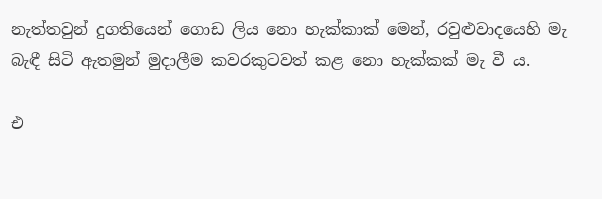නැත්තවුන් දුගතියෙන් ගොඩ ලිය නො හැක්කාක් මෙන්, රවුළුවාදයෙහි මැ බැඳී සිටි ඇතමුන් මුදාලීම කවරකුටවත් කළ නො හැක්කක් මැ වී ය.

එ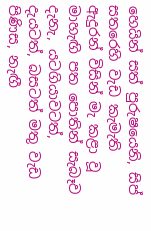හෙයින් සත් පුරුෂයෙනි, සිප් සතරෙහි වැඩ කැමැති ඇදුරන් විසින් මැ කළා වූ මාහැඟි පත පොතින් සැබෑව දැනැ, යටගියාවටත්, දැයටත්, බසටත් මතු වැඩ පිණිස, නැඟී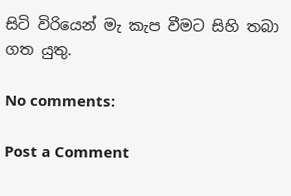සිටි විරියෙන් මැ කැප වීමට සිහි තබා ගත යුතු.

No comments:

Post a Comment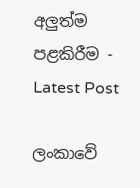අලුත්ම පළකිරීම - Latest Post

ලංකාවේ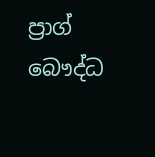ප්‍රාග් බෞද්ධ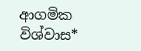ආගමික විශ්වාස*